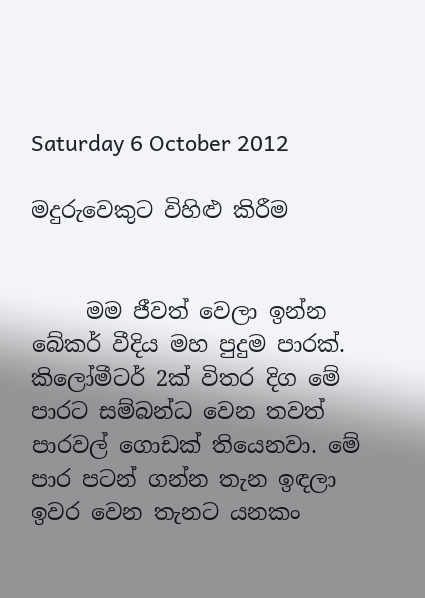Saturday 6 October 2012

මදුරුවෙකුට විහිළු කිරීම


     මම ජීවත් වෙලා ඉන්න බේකර් වීදිය මහ පුදුම පාරක්. කිලෝමීටර් 2ක් විතර දිග මේ පාරට සම්බන්ධ වෙන තවත් පාරවල් ගොඩක් තියෙනවා. මේ පාර පටන් ගන්න තැන ඉඳලා ඉවර වෙන තැනට යනකං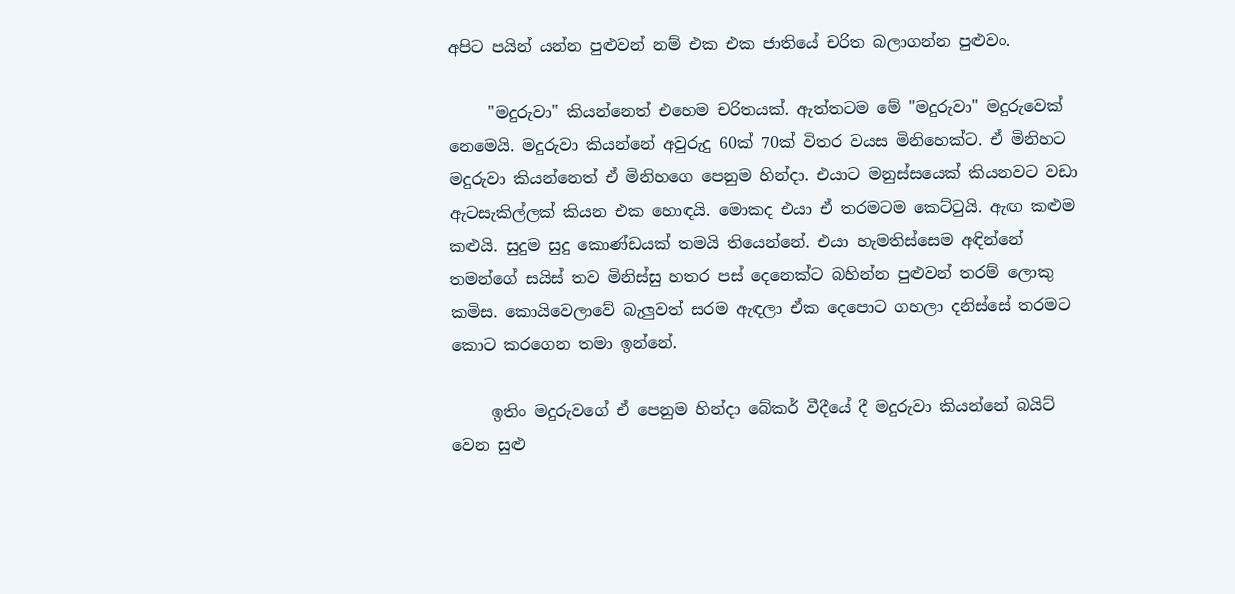අපිට පයින් යන්න පුළුවන් නම් එක එක ජාතියේ චරිත බලාගන්න පුළුවං.

     "මදුරුවා" කියන්නෙත් එහෙම චරිතයක්. ඇත්තටම මේ "මදුරුවා" මදුරුවෙක් නෙමෙයි. මදුරුවා කියන්නේ අවුරුදු 60ක් 70ක් විතර වයස මිනිහෙක්ට. ඒ මිනිහට මදුරුවා කියන්නෙත් ඒ මිනිහගෙ පෙනුම හින්දා. එයාට මනුස්සයෙක් කියනවට වඩා ඇටසැකිල්ලක් කියන එක හොඳයි. මොකද එයා ඒ තරමටම කෙට්ටුයි. ඇඟ කළුම කළුයි. සුදුම සුදු කොණ්ඩයක් තමයි තියෙන්නේ. එයා හැමතිස්සෙම අඳින්නේ තමන්ගේ සයිස් තව මිනිස්සු හතර පස් දෙනෙක්ට බහින්න පුළුවන් තරම් ලොකු කමිස. කොයිවෙලාවේ බැලුවත් සරම ඇඳලා ඒක දෙපොට ගහලා දනිස්සේ තරමට කොට කරගෙන තමා ඉන්නේ.

     ඉතිං මදුරුවගේ ඒ පෙනුම හින්දා බේකර් වීදීයේ දී මදුරුවා කියන්නේ බයිට් වෙන සුළු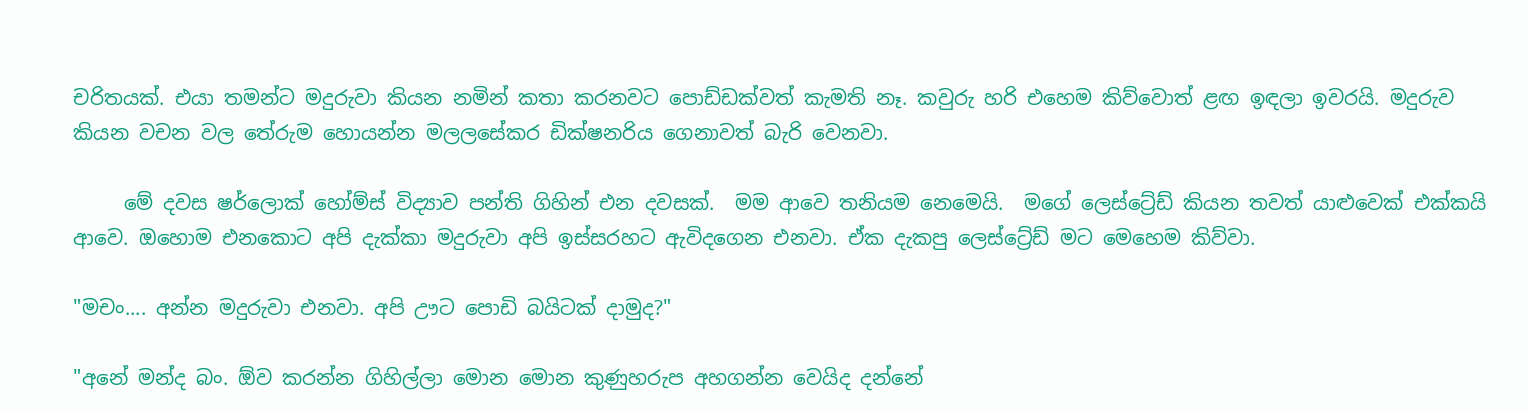චරිතයක්. එයා තමන්ට මදුරුවා කියන නමින් කතා කරනවට පොඩ්ඩක්වත් කැමති නෑ. කවුරු හරි එහෙම කිව්වොත් ළඟ ඉඳලා ඉවරයි. මදුරුව කියන වචන වල තේරුම හොයන්න මලලසේකර ඩික්ෂනරිය ගෙනාවත් බැරි වෙනවා.

     මේ දවස ෂර්ලොක් හෝම්ස් විද්‍යාව පන්ති ගිහින් එන දවසක්.  මම ආවෙ තනියම නෙමෙයි.  මගේ ලෙස්ට්‍රේඩ් කියන තවත් යාළුවෙක් එක්කයි ආවෙ. ඔහොම එනකොට අපි දැක්කා මදුරුවා අපි ඉස්සරහට ඇවිදගෙන එනවා. ඒක දැකපු ලෙස්ට්‍රේඩ් මට මෙහෙම කිව්වා.

"මචං.... අන්න මදුරුවා එනවා. අපි ඌට පොඩි බයිටක් දාමුද?"

"අනේ මන්ද බං. ඕව කරන්න ගිහිල්ලා මොන මොන කුණුහරුප අහගන්න වෙයිද දන්නේ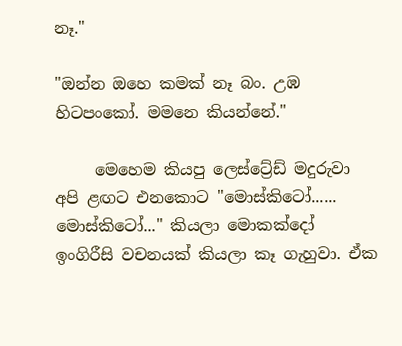නෑ."

"ඔන්න ඔහෙ කමක් නෑ බං. උඹ හිටපංකෝ. මමනෙ කියන්නේ."

     මෙහෙම කියපු ලෙස්ට්‍රේඩ් මදුරුවා අපි ළඟට එනකොට "මොස්කිටෝ...... මොස්කිටෝ..." කියලා මොකක්දෝ ඉංගිරීසි වචනයක් කියලා කෑ ගැහුවා. ඒක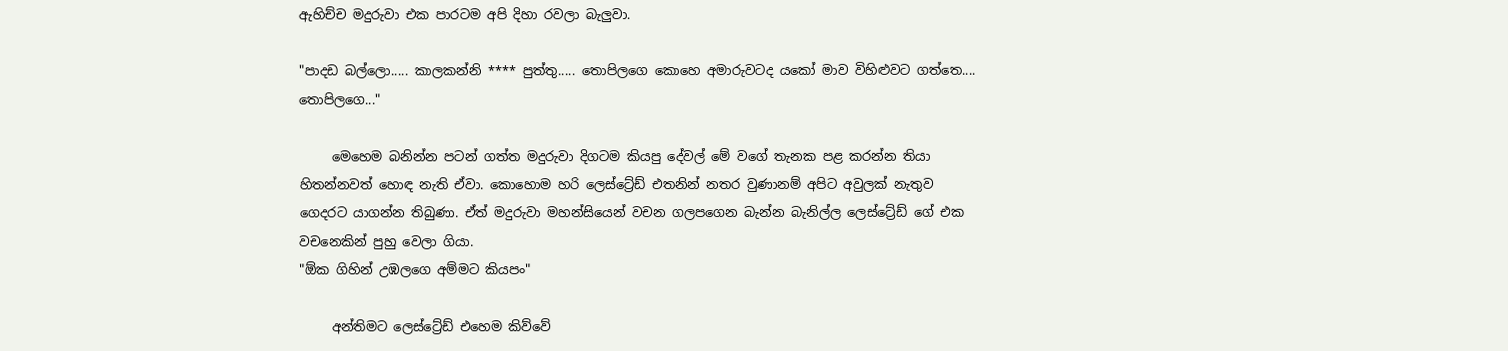ඇහිච්ච මදුරුවා එක පාරටම අපි දිහා රවලා බැලුවා.

"පාදඩ බල්ලො..... කාලකන්නි **** පුත්තු..... තොපිලගෙ කොහෙ අමාරුවටද යකෝ මාව විහිළුවට ගත්තෙ.... තොපිලගෙ..."

     මෙහෙම බනින්න පටන් ගත්ත මදුරුවා දිගටම කියපු දේවල් මේ වගේ තැනක පළ කරන්න තියා හිතන්නවත් හොඳ නැති ඒවා. කොහොම හරි ලෙස්ට්‍රේඩ් එතනින් නතර වුණානම් අපිට අවුලක් නැතුව ගෙදරට යාගන්න තිබුණා. ඒත් මදුරුවා මහන්සියෙන් වචන ගලපගෙන බැන්න බැනිල්ල ලෙස්ට්‍රේඩ් ගේ එක වචනෙකින් පුහු වෙලා ගියා.
"ඕක ගිහින් උඹලගෙ අම්මට කියපං"

     අන්තිමට ලෙස්ට්‍රේඩ් එහෙම කිව්වේ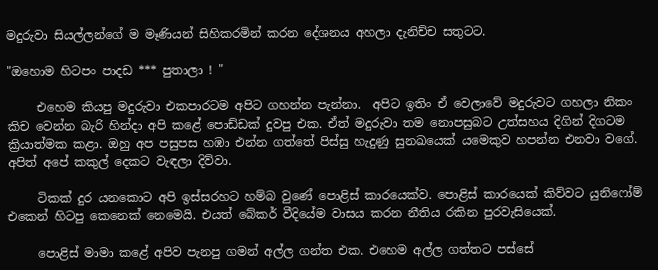මදුරුවා සියල්ලන්ගේ ම මෑණියන් සිහිකරමින් කරන දේශනය අහලා දැනිච්ච සතුටට.

"ඔහොම හිටපං පාදඩ *** පුතාලා ! "

     එහෙම කියපු මදුරුවා එකපාරටම අපිට ගහන්න පැන්නා.  අපිට ඉතිං ඒ වෙලාවේ මදුරුවට ගහලා නිකං කිච වෙන්න බැරි හින්දා අපි කළේ පොඩ්ඩක් දුවපු එක. ඒත් මදුරුවා තම නොපසුබට උත්සහය දිගින් දිගටම ක්‍රියාත්මක කළා. ඔහු අප පසුපස හඹා එන්න ගත්තේ පිස්සු හැදුණු සුනඛයෙක් යමෙකුව හපන්න එනවා වගේ. අපිත් අපේ කකුල් දෙකට වැඳලා දිව්වා.

     ටිකක් දුර යනකොට අපි ඉස්සරහට හම්බ වුණේ පොළිස් කාරයෙක්ව. පොළිස් කාරයෙක් කිව්වට යුනිෆෝම් එකෙන් හිටපු කෙනෙක් නෙමෙයි. එයත් බේකර් වීදියේම වාසය කරන නීතිය රකින පුරවැසියෙක්.

     පොළිස් මාමා කළේ අපිව පැනපු ගමන් අල්ල ගන්ත එක. එහෙම අල්ල ගත්තට පස්සේ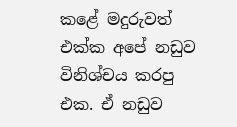කළේ මදුරුවත් එක්ක අපේ නඩුව විනිශ්චය කරපු එක. ඒ නඩුව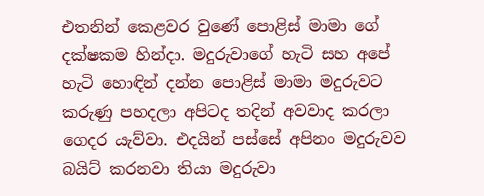එතනින් කෙළවර වුණේ පොළිස් මාමා ගේ දක්ෂකම හින්දා. මදුරුවාගේ හැටි සහ අපේ හැටි හොඳින් දන්න පොළිස් මාමා මදුරුවට කරුණු පහදලා අපිටද තදින් අවවාද කරලා ගෙදර යැව්වා. එදයින් පස්සේ අපිනං මදුරුවව බයිට් කරනවා තියා මදුරුවා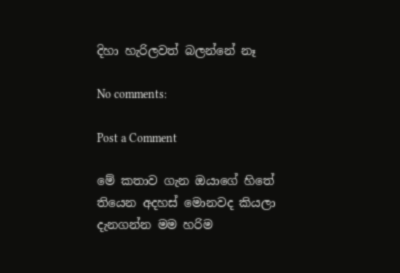දිහා හැරිලවත් බලන්නේ නෑ

No comments:

Post a Comment

මේ කතාව ගැන ඔයාගේ හිතේ තියෙන අදහස් මොනවද කියලා දැනගන්න මම හරිම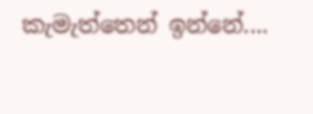කැමැත්තෙන් ඉන්නේ....